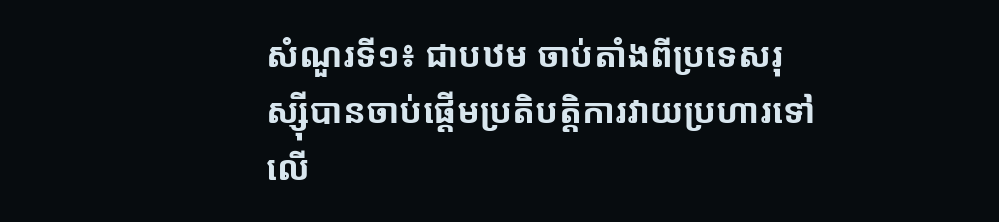សំណួរទី១៖ ជាបឋម ចាប់តាំងពីប្រទេសរុស្ស៊ីបានចាប់ផ្តើមប្រតិបត្តិការវាយប្រហារទៅលើ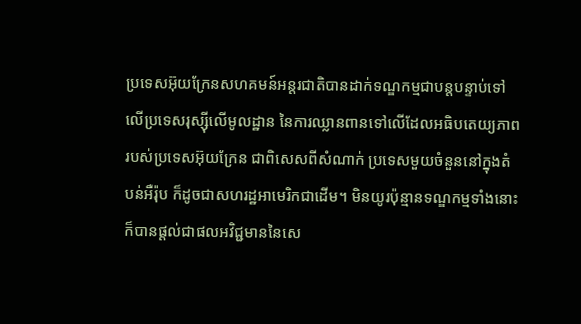ប្រទេសអ៊ុយក្រែនសហគមន៍អន្តរជាតិបានដាក់ទណ្ឌកម្មជាបន្តបន្ទាប់ទៅលើប្រទេសរុស្ស៊ីលើមូលដ្ឋាន នៃការឈ្លានពានទៅលើដែលអធិបតេយ្យភាពរបស់ប្រទេសអ៊ុយក្រែន ជាពិសេសពីសំណាក់ ប្រទេសមួយចំនួននៅក្នុងតំបន់អឺរ៉ុប ក៏ដូចជាសហរដ្ឋអាមេរិកជាដើម។ មិនយូរប៉ុន្មានទណ្ឌកម្មទាំងនោះ ក៏បានផ្តល់ជាផលអវិជ្ជមាននៃសេ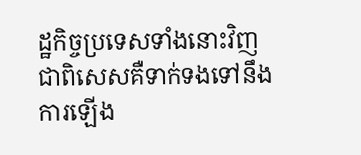ដ្ឋកិច្ចប្រទេសទាំងនោះវិញ ជាពិសេសគឺទាក់ទងទៅនឹងការឡើង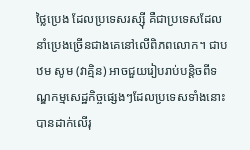ថ្លៃប្រេង ដែលប្រទេសរស្ស៊ី គឺជាប្រទេសដែលនាំប្រេងច្រើនជាងគេនៅលើពិភពលោក។ ជាបឋម សូម (វាគ្មិន) អាចជួយរៀបរាប់បន្តិចពីទណ្ឌកម្មសេដ្ឋកិច្ចផ្សេងៗដែលប្រទេសទាំងនោះបានដាក់លើរុ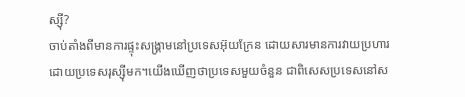ស្ស៊ី?
ចាប់តាំងពីមានការផ្ទុះសង្គ្រាមនៅប្រទេសអ៊ុយក្រែន ដោយសារមានការវាយប្រហារដោយប្រទេសរុស្ស៊ីមក។យើងឃើញថាប្រទេសមួយចំនួន ជាពិសេសប្រទេសនៅស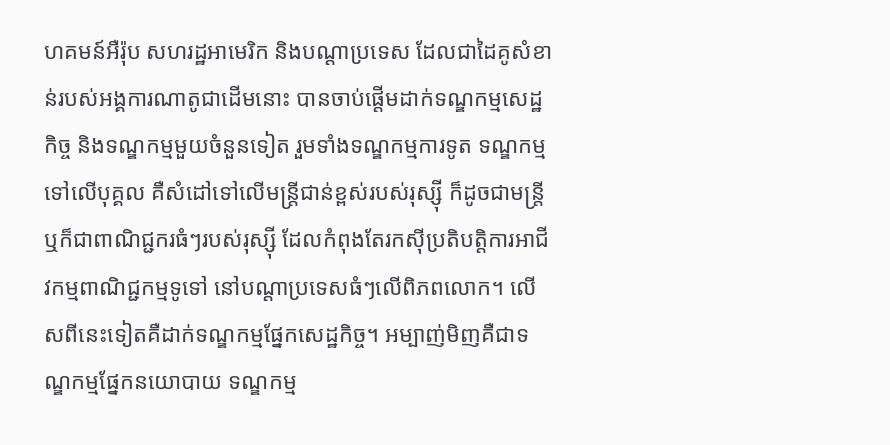ហគមន៍អឺរ៉ុប សហរដ្ឋអាមេរិក និងបណ្ដាប្រទេស ដែលជាដៃគូសំខាន់របស់អង្គការណាតូជាដើមនោះ បានចាប់ផ្តើមដាក់ទណ្ឌកម្មសេដ្ឋកិច្ច និងទណ្ឌកម្មមួយចំនួនទៀត រួមទាំងទណ្ឌកម្មការទូត ទណ្ឌកម្មទៅលើបុគ្គល គឺសំដៅទៅលើមន្ត្រីជាន់ខ្ពស់របស់រុស្ស៊ី ក៏ដូចជាមន្ត្រី ឬក៏ជាពាណិជ្ជករធំៗរបស់រុស្ស៊ី ដែលកំពុងតែរកស៊ីប្រតិបត្តិការអាជីវកម្មពាណិជ្ជកម្មទូទៅ នៅបណ្ដាប្រទេសធំៗលើពិភពលោក។ លើសពីនេះទៀតគឺដាក់ទណ្ឌកម្មផ្នែកសេដ្ឋកិច្ច។ អម្បាញ់មិញគឺជាទណ្ឌកម្មផ្នែកនយោបាយ ទណ្ឌកម្ម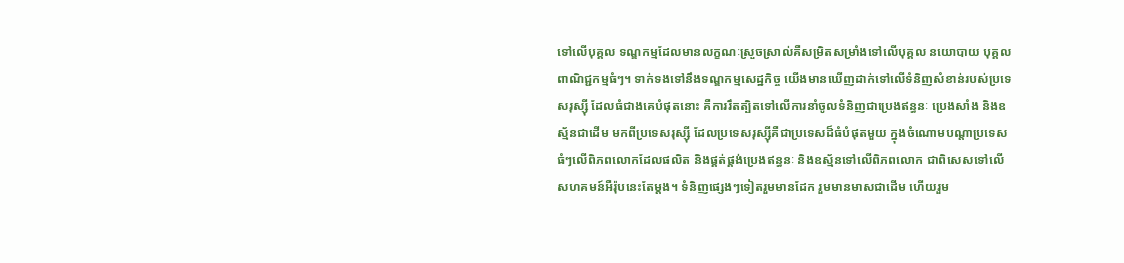ទៅលើបុគ្គល ទណ្ឌកម្មដែលមានលក្ខណៈស្រួចស្រាល់គឺសម្រិតសម្រាំងទៅលើបុគ្គល នយោបាយ បុគ្គលពាណិជ្ជកម្មធំៗ។ ទាក់ទងទៅនឹងទណ្ឌកម្មសេដ្ឋកិច្ច យើងមានឃើញដាក់ទៅលើទំនិញសំខាន់របស់ប្រទេសរុស្ស៊ី ដែលធំជាងគេបំផុតនោះ គឺការរឹតត្បិតទៅលើការនាំចូលទំនិញជាប្រេងឥន្ធនៈ ប្រេងសាំង និងឧស្ម័នជាដើម មកពីប្រទេសរុស្ស៊ី ដែលប្រទេសរុស្ស៊ីគឺជាប្រទេសដ៏ធំបំផុតមួយ ក្នុងចំណោមបណ្ដាប្រទេសធំៗលើពិភពលោកដែលផលិត និងផ្គត់ផ្គង់ប្រេងឥន្ធនៈ និងឧស្ម័នទៅលើពិភពលោក ជាពិសេសទៅលើសហគមន៍អឺរ៉ុបនេះតែម្ដង។ ទំនិញផ្សេងៗទៀតរួមមានដែក រួមមានមាសជាដើម ហើយរួម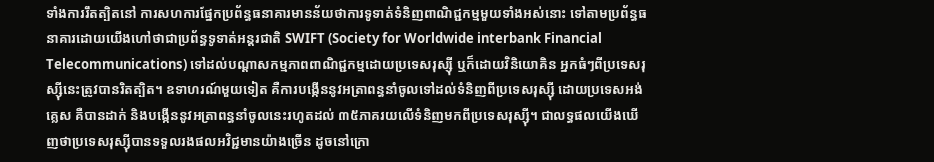ទាំងការរឹតត្បិតនៅ ការសហការផ្នែកប្រព័ន្ធធនាគារមានន័យថាការទូទាត់ទំនិញពាណិជ្ជកម្មមួយទាំងអស់នោះ ទៅតាមប្រព័ន្ធធនាគារដោយយើងហៅថាជាប្រព័ន្ធទូទាត់អន្តរជាតិ SWIFT (Society for Worldwide interbank Financial Telecommunications) ទៅដល់បណ្ដាសកម្មភាពពាណិជ្ជកម្មដោយប្រទេសរុស្ស៊ី ឬក៏ដោយវិនិយោគិន អ្នកធំៗពីប្រទេសរុស្ស៊ីនេះត្រូវបានរិតត្បិត។ ឧទាហរណ៍មួយទៀត គឺការបង្កើននូវអត្រាពន្ធនាំចូលទៅដល់ទំនិញពីប្រទេសរុស្ស៊ី ដោយប្រទេសអង់គ្លេស គឺបានដាក់ និងបង្កើននូវអត្រាពន្ធនាំចូលនេះរហូតដល់ ៣៥ភាគរយលើទំនិញមកពីប្រទេសរុស្ស៊ី។ ជាលទ្ធផលយើងឃើញថាប្រទេសរុស្ស៊ីបានទទួលរងផលអវិជ្ជមានយ៉ាងច្រើន ដូចនៅក្រោ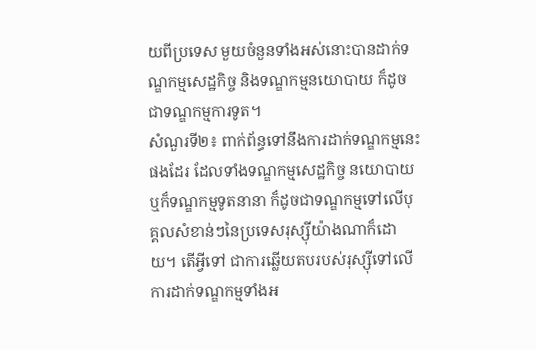យពីប្រទេស មួយចំនួនទាំងអស់នោះបានដាក់ទណ្ឌកម្មសេដ្ឋកិច្ច និងទណ្ឌកម្មនយោបាយ ក៏ដូចជាទណ្ឌកម្មការទូត។
សំណួរទី២៖ ពាក់ព័ន្ធទៅនឹងការដាក់ទណ្ឌកម្មនេះផងដែរ ដែលទាំងទណ្ឌកម្មសេដ្ឋកិច្ច នយោបាយ ឬក៏ទណ្ឌកម្មទូតនានា ក៏ដូចជាទណ្ឌកម្មទៅលើបុគ្គលសំខាន់ៗនៃប្រទេសរុស្ស៊ីយ៉ាងណាក៏ដោយ។ តើអ្វីទៅ ជាការឆ្លើយតបរបស់រុស្ស៊ីទៅលើការដាក់ទណ្ឌកម្មទាំងអ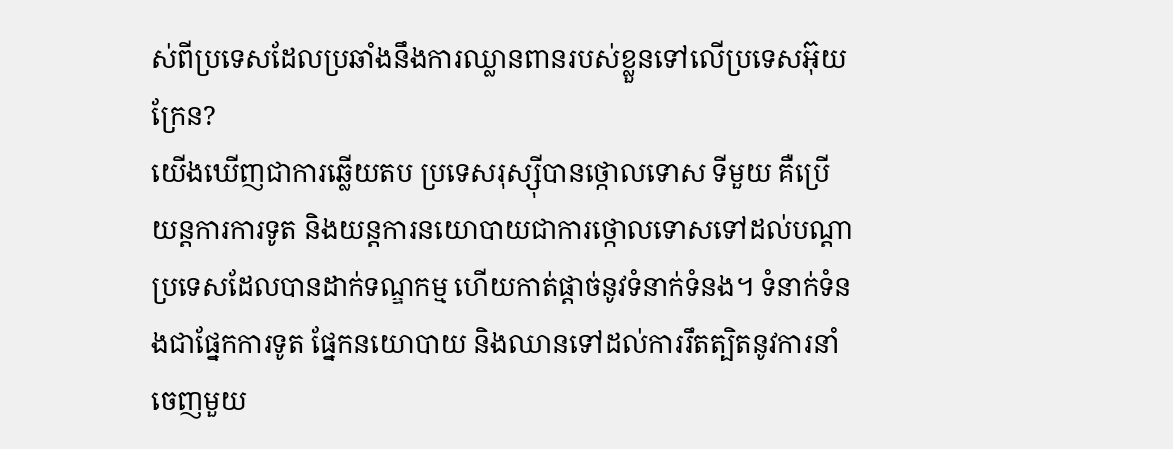ស់ពីប្រទេសដែលប្រឆាំងនឹងការឈ្លានពានរបស់ខ្លួនទៅលើប្រទេសអ៊ុយក្រែន?
យើងឃើញជាការឆ្លើយតប ប្រទេសរុស្ស៊ីបានថ្កោលទោស ទីមួយ គឺប្រើយន្តការការទូត និងយន្តការនយោបាយជាការថ្កោលទោសទៅដល់បណ្ដាប្រទេសដែលបានដាក់ទណ្ឌកម្ម ហើយកាត់ផ្ដាច់នូវទំនាក់ទំនង។ ទំនាក់ទំនងជាផ្នែកការទូត ផ្នែកនយោបាយ និងឈានទៅដល់ការរឹតត្បិតនូវការនាំចេញមួយ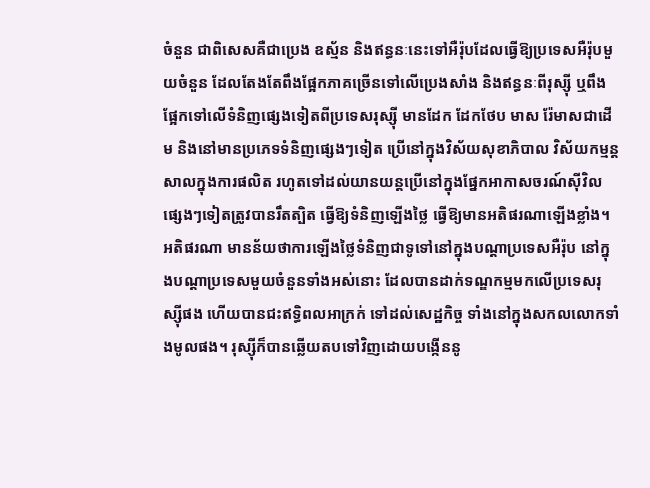ចំនួន ជាពិសេសគឺជាប្រេង ឧស្ម័ន និងឥន្ធនៈនេះទៅអឺរ៉ុបដែលធ្វើឱ្យប្រទេសអឺរ៉ុបមួយចំនួន ដែលតែងតែពឹងផ្អែកភាគច្រើនទៅលើប្រេងសាំង និងឥន្ធនៈពីរុស្ស៊ី ឬពឹងផ្អែកទៅលើទំនិញផ្សេងទៀតពីប្រទេសរុស្ស៊ី មានដែក ដែកថែប មាស រ៉ែមាសជាដើម និងនៅមានប្រភេទទំនិញផ្សេងៗទៀត ប្រើនៅក្នុងវិស័យសុខាភិបាល វិស័យកម្មន្តសាលក្នុងការផលិត រហូតទៅដល់យានយន្តប្រើនៅក្នុងផ្នែកអាកាសចរណ៍ស៊ីវិលផ្សេងៗទៀតត្រូវបានរឹតត្បិត ធ្វើឱ្យទំនិញឡើងថ្លៃ ធ្វើឱ្យមានអតិផរណាឡើងខ្លាំង។ អតិផរណា មានន័យថាការឡើងថ្លៃទំនិញជាទូទៅនៅក្នុងបណ្ដាប្រទេសអឺរ៉ុប នៅក្នុងបណ្ដាប្រទេសមួយចំនួនទាំងអស់នោះ ដែលបានដាក់ទណ្ឌកម្មមកលើប្រទេសរុស្ស៊ីផង ហើយបានជះឥទ្ធិពលអាក្រក់ ទៅដល់សេដ្ឋកិច្ច ទាំងនៅក្នុងសកលលោកទាំងមូលផង។ រុស្ស៊ីក៏បានឆ្លើយតបទៅវិញដោយបង្កើននូ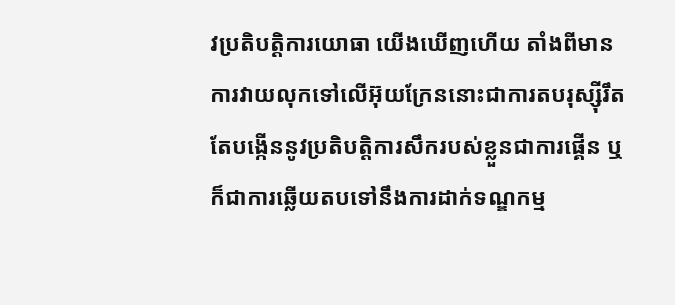វប្រតិបត្តិការយោធា យើងឃើញហើយ តាំងពីមានការវាយលុកទៅលើអ៊ុយក្រែននោះជាការតបរុស្ស៊ីរឹតតែបង្កើននូវប្រតិបត្តិការសឹករបស់ខ្លួនជាការផ្គើន ឬក៏ជាការឆ្លើយតបទៅនឹងការដាក់ទណ្ឌកម្ម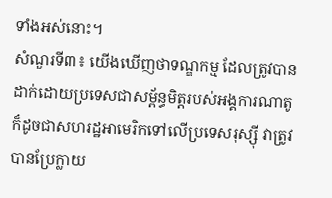ទាំងអស់នោះ។
សំណួរទី៣៖ យើងឃើញថាទណ្ឌកម្ម ដែលត្រូវបានដាក់ដោយប្រទេសជាសម្ព័ន្ធមិត្តរបស់អង្គការណាតូ ក៏ដូចជាសហរដ្ឋអាមេរិកទៅលើប្រទេសរុស្ស៊ី វាត្រូវបានប្រែក្លាយ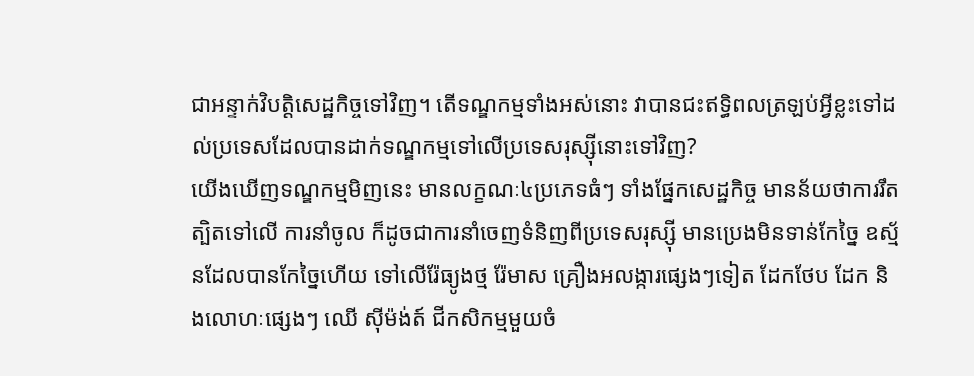ជាអន្ទាក់វិបត្តិសេដ្ឋកិច្ចទៅវិញ។ តើទណ្ឌកម្មទាំងអស់នោះ វាបានជះឥទ្ធិពលត្រឡប់អ្វីខ្លះទៅដល់ប្រទេសដែលបានដាក់ទណ្ឌកម្មទៅលើប្រទេសរុស្ស៊ីនោះទៅវិញ?
យើងឃើញទណ្ឌកម្មមិញនេះ មានលក្ខណៈ៤ប្រភេទធំៗ ទាំងផ្នែកសេដ្ឋកិច្ច មានន័យថាការរឹតត្បិតទៅលើ ការនាំចូល ក៏ដូចជាការនាំចេញទំនិញពីប្រទេសរុស្ស៊ី មានប្រេងមិនទាន់កែច្នៃ ឧស្ម័នដែលបានកែច្នៃហើយ ទៅលើរ៉ែធ្យូងថ្ម រ៉ែមាស គ្រឿងអលង្ការផ្សេងៗទៀត ដែកថែប ដែក និងលោហៈផ្សេងៗ ឈើ ស៊ីម៉ង់ត៍ ជីកសិកម្មមួយចំ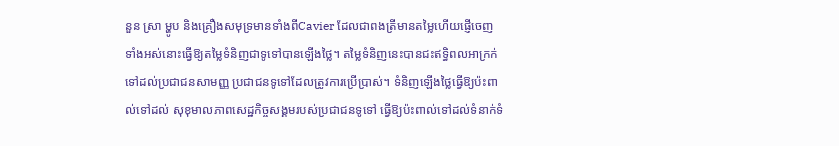នួន ស្រា ម្ហូប និងគ្រឿងសមុទ្រមានទាំងពីCavier ដែលជាពងត្រីមានតម្លៃហើយផ្ញើចេញទាំងអស់នោះធ្វើឱ្យតម្លៃទំនិញជាទូទៅបានឡើងថ្លៃ។ តម្លៃទំនិញនេះបានជះឥទ្ធិពលអាក្រក់ទៅដល់ប្រជាជនសាមញ្ញ ប្រជាជនទូទៅដែលត្រូវការប្រើប្រាស់។ ទំនិញឡើងថ្លៃធ្វើឱ្យប៉ះពាល់ទៅដល់ សុខុមាលភាពសេដ្ឋកិច្ចសង្គមរបស់ប្រជាជនទូទៅ ធ្វើឱ្យប៉ះពាល់ទៅដល់ទំនាក់ទំ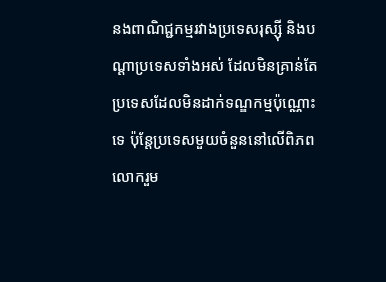នងពាណិជ្ជកម្មរវាងប្រទេសរុស្ស៊ី និងបណ្ដាប្រទេសទាំងអស់ ដែលមិនគ្រាន់តែប្រទេសដែលមិនដាក់ទណ្ឌកម្មប៉ុណ្ណោះទេ ប៉ុន្តែប្រទេសមួយចំនួននៅលើពិភពលោករួម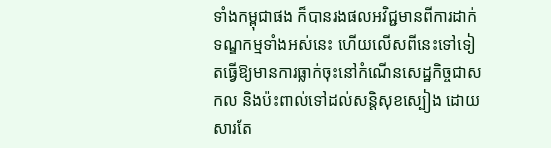ទាំងកម្ពុជាផង ក៏បានរងផលអវិជ្ជមានពីការដាក់ទណ្ឌកម្មទាំងអស់នេះ ហើយលើសពីនេះទៅទៀតធ្វើឱ្យមានការធ្លាក់ចុះនៅកំណើនសេដ្ឋកិច្ចជាសកល និងប៉ះពាល់ទៅដល់សន្តិសុខស្បៀង ដោយសារតែ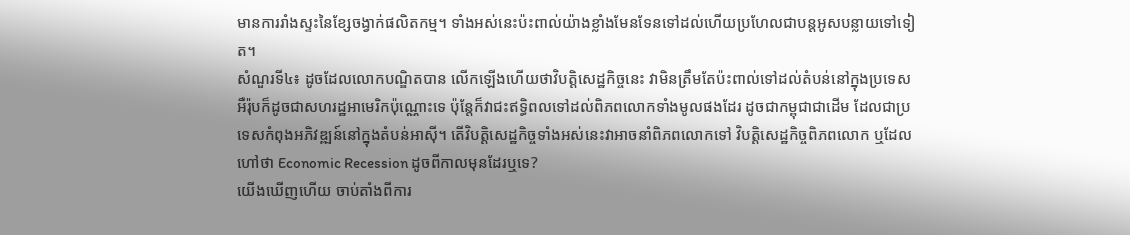មានការរាំងស្ទះនៃខ្សែចង្វាក់ផលិតកម្ម។ ទាំងអស់នេះប៉ះពាល់យ៉ាងខ្លាំងមែនទែនទៅដល់ហើយប្រហែលជាបន្តអូសបន្លាយទៅទៀត។
សំណួរទី៤៖ ដូចដែលលោកបណ្ឌិតបាន លើកឡើងហើយថាវិបត្តិសេដ្ឋកិច្ចនេះ វាមិនត្រឹមតែប៉ះពាល់ទៅដល់តំបន់នៅក្នុងប្រទេសអឺរ៉ុបក៏ដូចជាសហរដ្ឋអាមេរិកប៉ុណ្ណោះទេ ប៉ុន្តែក៏វាជះឥទ្ធិពលទៅដល់ពិភពលោកទាំងមូលផងដែរ ដូចជាកម្ពុជាជាដើម ដែលជាប្រទេសកំពុងអភិវឌ្ឍន៍នៅក្នុងតំបន់អាស៊ី។ តើវិបត្តិសេដ្ឋកិច្ចទាំងអស់នេះវាអាចនាំពិភពលោកទៅ វិបត្តិសេដ្ឋកិច្ចពិភពលោក ឬដែលហៅថា Economic Recession ដូចពីកាលមុនដែរឬទេ?
យើងឃើញហើយ ចាប់តាំងពីការ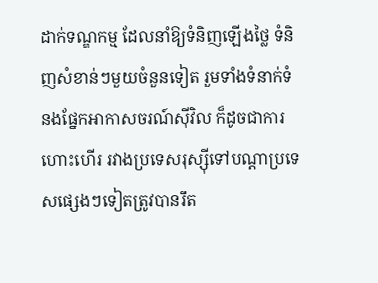ដាក់ទណ្ឌកម្ម ដែលនាំឱ្យទំនិញឡើងថ្លៃ ទំនិញសំខាន់ៗមួយចំនួនទៀត រួមទាំងទំនាក់ទំនងផ្នែកអាកាសចរណ៍ស៊ីវិល ក៏ដូចជាការហោះហើរ រវាងប្រទេសរុស្ស៊ីទៅបណ្ដាប្រទេសផ្សេងៗទៀតត្រូវបានរឹត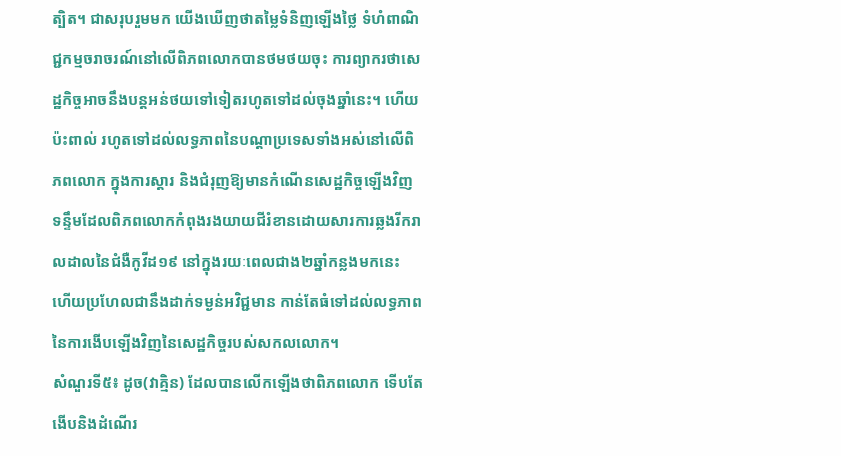ត្បិត។ ជាសរុបរួមមក យើងឃើញថាតម្លៃទំនិញឡើងថ្លៃ ទំហំពាណិជ្ជកម្មចរាចរណ៍នៅលើពិភពលោកបានថមថយចុះ ការព្យាករថាសេដ្ឋកិច្ចអាចនឹងបន្តអន់ថយទៅទៀតរហូតទៅដល់ចុងឆ្នាំនេះ។ ហើយប៉ះពាល់ រហូតទៅដល់លទ្ធភាពនៃបណ្ដាប្រទេសទាំងអស់នៅលើពិភពលោក ក្នុងការស្តារ និងជំរុញឱ្យមានកំណើនសេដ្ឋកិច្ចឡើងវិញ ទន្ទឹមដែលពិភពលោកកំពុងរងយាយជីរំខានដោយសារការឆ្លងរីករាលដាលនៃជំងឺកូវីដ១៩ នៅក្នុងរយៈពេលជាង២ឆ្នាំកន្លងមកនេះ ហើយប្រហែលជានឹងដាក់ទម្ងន់អវិជ្ជមាន កាន់តែធំទៅដល់លទ្ធភាព នៃការងើបឡើងវិញនៃសេដ្ឋកិច្ចរបស់សកលលោក។
សំណួរទី៥៖ ដូច(វាគ្មិន) ដែលបានលើកឡើងថាពិភពលោក ទើបតែងើបនិងដំណើរ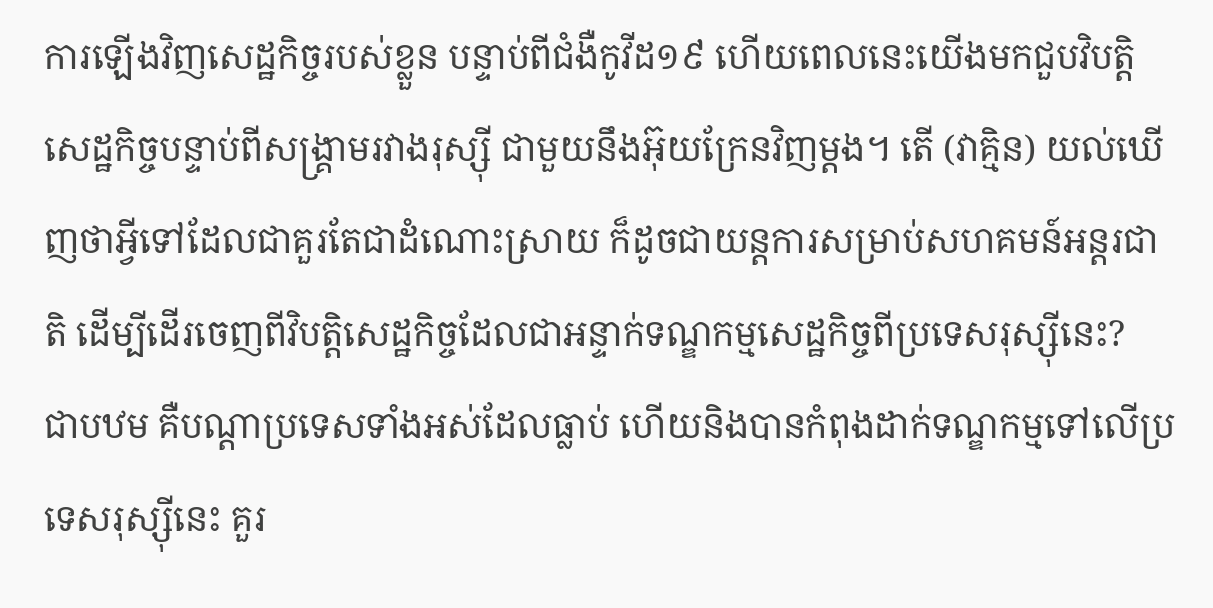ការឡើងវិញសេដ្ឋកិច្ចរបស់ខ្លួន បន្ទាប់ពីជំងឺកូវីដ១៩ ហើយពេលនេះយើងមកជួបវិបត្តិសេដ្ឋកិច្ចបន្ទាប់ពីសង្គ្រាមរវាងរុស្ស៊ី ជាមួយនឹងអ៊ុយក្រែនវិញម្ដង។ តើ (វាគ្មិន) យល់ឃើញថាអ្វីទៅដែលជាគួរតែជាដំណោះស្រាយ ក៏ដូចជាយន្តការសម្រាប់សហគមន៍អន្តរជាតិ ដើម្បីដើរចេញពីវិបត្តិសេដ្ឋកិច្ចដែលជាអន្ទាក់ទណ្ឌកម្មសេដ្ឋកិច្ចពីប្រទេសរុស្ស៊ីនេះ?
ជាបឋម គឺបណ្ដាប្រទេសទាំងអស់ដែលធ្លាប់ ហើយនិងបានកំពុងដាក់ទណ្ឌកម្មទៅលើប្រទេសរុស្ស៊ីនេះ គួរ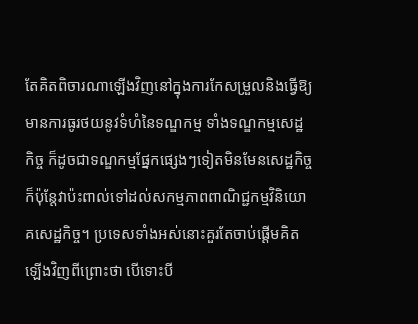តែគិតពិចារណាឡើងវិញនៅក្នុងការកែសម្រួលនិងធ្វើឱ្យមានការធូរថយនូវទំហំនៃទណ្ឌកម្ម ទាំងទណ្ឌកម្មសេដ្ឋកិច្ច ក៏ដូចជាទណ្ឌកម្មផ្នែកផ្សេងៗទៀតមិនមែនសេដ្ឋកិច្ច ក៏ប៉ុន្តែវាប៉ះពាល់ទៅដល់សកម្មភាពពាណិជ្ជកម្មវិនិយោគសេដ្ឋកិច្ច។ ប្រទេសទាំងអស់នោះគួរតែចាប់ផ្តើមគិតឡើងវិញពីព្រោះថា បើទោះបី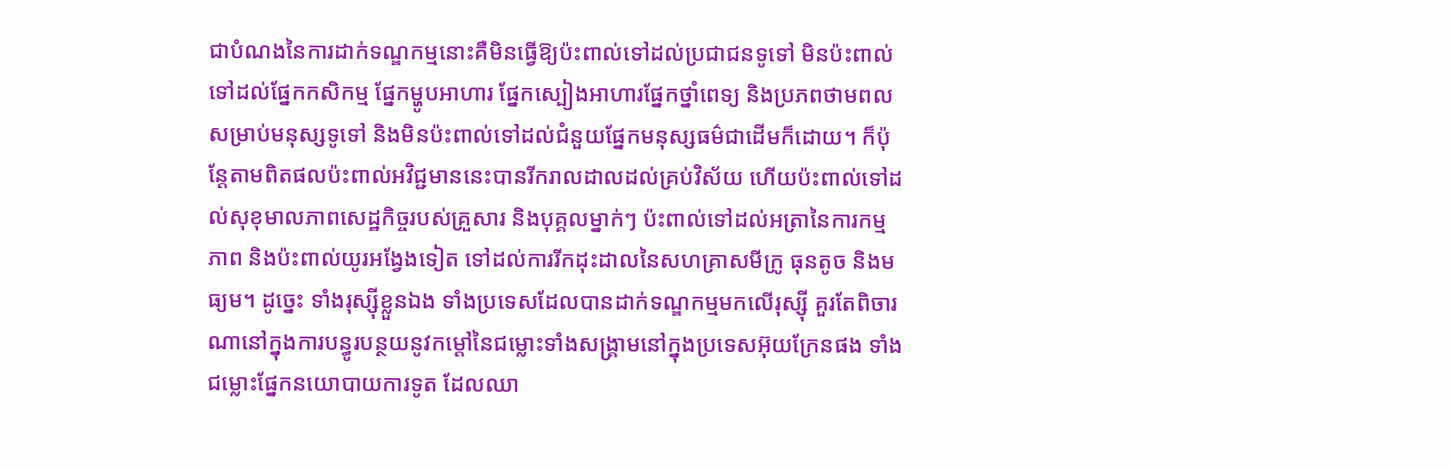ជាបំណងនៃការដាក់ទណ្ឌកម្មនោះគឺមិនធ្វើឱ្យប៉ះពាល់ទៅដល់ប្រជាជនទូទៅ មិនប៉ះពាល់ទៅដល់ផ្នែកកសិកម្ម ផ្នែកម្ហូបអាហារ ផ្នែកស្បៀងអាហារផ្នែកថ្នាំពេទ្យ និងប្រភពថាមពលសម្រាប់មនុស្សទូទៅ និងមិនប៉ះពាល់ទៅដល់ជំនួយផ្នែកមនុស្សធម៌ជាដើមក៏ដោយ។ ក៏ប៉ុន្តែតាមពិតផលប៉ះពាល់អវិជ្ជមាននេះបានរីករាលដាលដល់គ្រប់វិស័យ ហើយប៉ះពាល់ទៅដល់សុខុមាលភាពសេដ្ឋកិច្ចរបស់គ្រួសារ និងបុគ្គលម្នាក់ៗ ប៉ះពាល់ទៅដល់អត្រានៃការកម្មភាព និងប៉ះពាល់យូរអង្វែងទៀត ទៅដល់ការរីកដុះដាលនៃសហគ្រាសមីក្រូ ធុនតូច និងមធ្យម។ ដូច្នេះ ទាំងរុស្ស៊ីខ្លួនឯង ទាំងប្រទេសដែលបានដាក់ទណ្ឌកម្មមកលើរុស្ស៊ី គួរតែពិចារណានៅក្នុងការបន្ធូរបន្ថយនូវកម្ដៅនៃជម្លោះទាំងសង្គ្រាមនៅក្នុងប្រទេសអ៊ុយក្រែនផង ទាំងជម្លោះផ្នែកនយោបាយការទូត ដែលឈា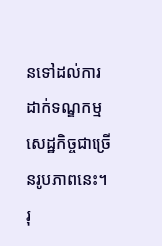នទៅដល់ការដាក់ទណ្ឌកម្មសេដ្ឋកិច្ចជាច្រើនរូបភាពនេះ។ រុ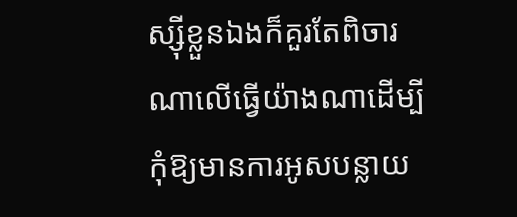ស្ស៊ីខ្លួនឯងក៏គួរតែពិចារណាលើធ្វើយ៉ាងណាដើម្បីកុំឱ្យមានការអូសបន្លាយ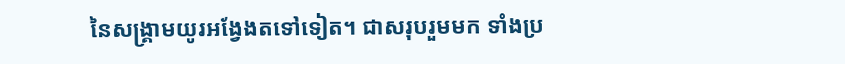នៃសង្គ្រាមយូរអង្វែងតទៅទៀត។ ជាសរុបរួមមក ទាំងប្រ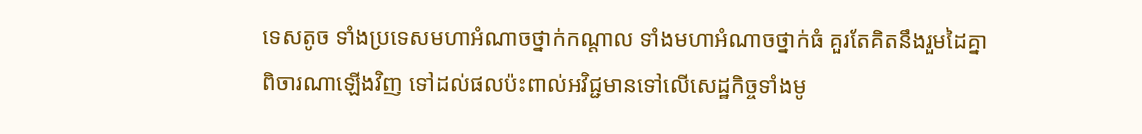ទេសតូច ទាំងប្រទេសមហាអំណាចថ្នាក់កណ្តាល ទាំងមហាអំណាចថ្នាក់ធំ គួរតែគិតនឹងរួមដៃគ្នាពិចារណាឡើងវិញ ទៅដល់ផលប៉ះពាល់អវិជ្ជមានទៅលើសេដ្ឋកិច្ចទាំងមូ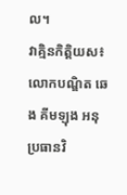ល។
វាគ្មិនកិត្តិយស៖ លោកបណ្ឌិត ឆេង គីមឡុង អនុប្រធានវិ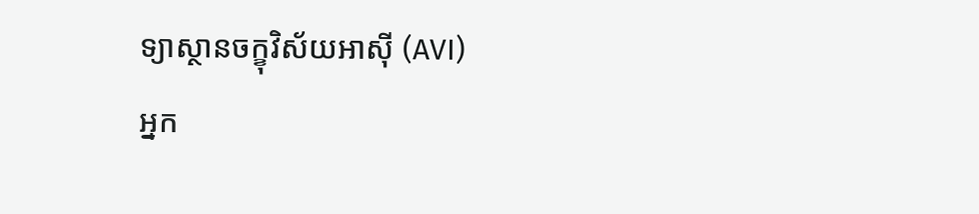ទ្យាស្ថានចក្ខុវិស័យអាស៊ី (AVI)
អ្នក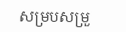សម្របសម្រួ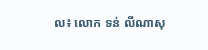ល៖ លោក ទន់ លីណាសុ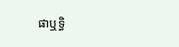ផាឬទ្ធិ